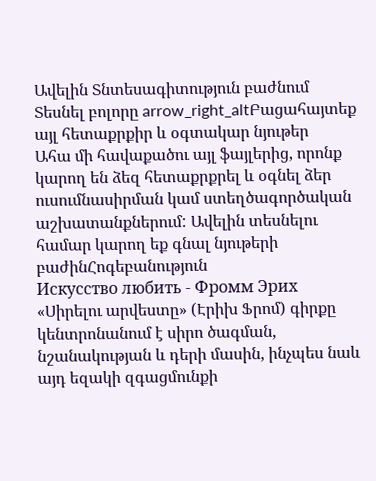Ավելին Տնտեսագիտություն բաժնում
Տեսնել բոլորը arrow_right_altԲացահայտեք այլ հետաքրքիր և օգտակար նյութեր
Ահա մի հավաքածու այլ ֆայլերից, որոնք կարող են ձեզ հետաքրքրել և օգնել ձեր ուսումնասիրման կամ ստեղծագործական աշխատանքներում: Ավելին տեսնելու համար կարող եք գնալ նյութերի բաժինՀոգեբանություն
Искусство любить - Фромм Эрих
«Սիրելու արվեստը» (Էրիխ Ֆրոմ) գիրքը կենտրոնանում է սիրո ծագման, նշանակության և դերի մասին, ինչպես նաև այդ եզակի զգացմունքի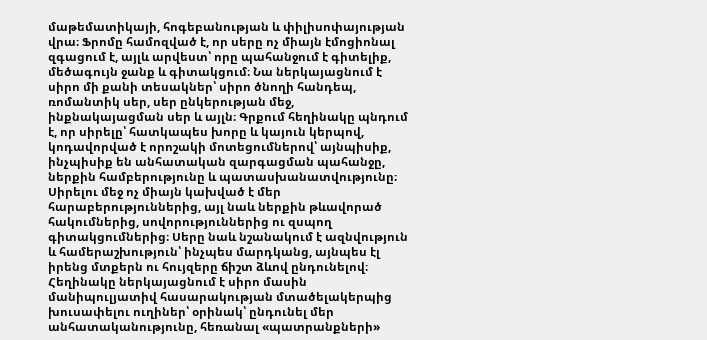մաթեմատիկայի, հոգեբանության և փիլիսոփայության վրա։ Ֆրոմը համոզված է, որ սերը ոչ միայն էմոցիոնալ զգացում է, այլև արվեստ՝ որը պահանջում է գիտելիք, մեծագույն ջանք և գիտակցում։ Նա ներկայացնում է սիրո մի քանի տեսակներ՝ սիրո ծնողի հանդեպ, ռոմանտիկ սեր, սեր ընկերության մեջ, ինքնակայացման սեր և այլն։ Գրքում հեղինակը պնդում է, որ սիրելը՝ հատկապես խորը և կայուն կերպով, կոդավորված է որոշակի մոտեցումներով՝ այնպիսիք, ինչպիսիք են անհատական զարգացման պահանջը, ներքին համբերությունը և պատասխանատվությունը։ Սիրելու մեջ ոչ միայն կախված է մեր հարաբերություններից, այլ նաև ներքին թևավորած հակումներից, սովորություններից ու զսպող գիտակցումներից։ Սերը նաև նշանակում է ազնվություն և համերաշխություն՝ ինչպես մարդկանց, այնպես էլ իրենց մտքերն ու հույզերը ճիշտ ձևով ընդունելով։ Հեղինակը ներկայացնում է սիրո մասին մանիպուլյատիվ հասարակության մտածելակերպից խուսափելու ուղիներ՝ օրինակ՝ ընդունել մեր անհատականությունը, հեռանալ «պատրանքների»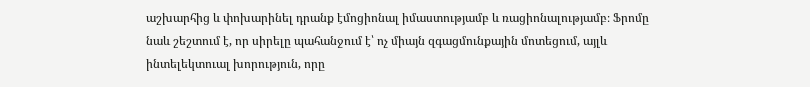աշխարհից և փոխարինել դրանք էմոցիոնալ իմաստությամբ և ռացիոնալությամբ։ Ֆրոմը նաև շեշտում է, որ սիրելը պահանջում է՝ ոչ միայն զգացմունքային մոտեցում, այլև ինտելեկտուալ խորություն, որը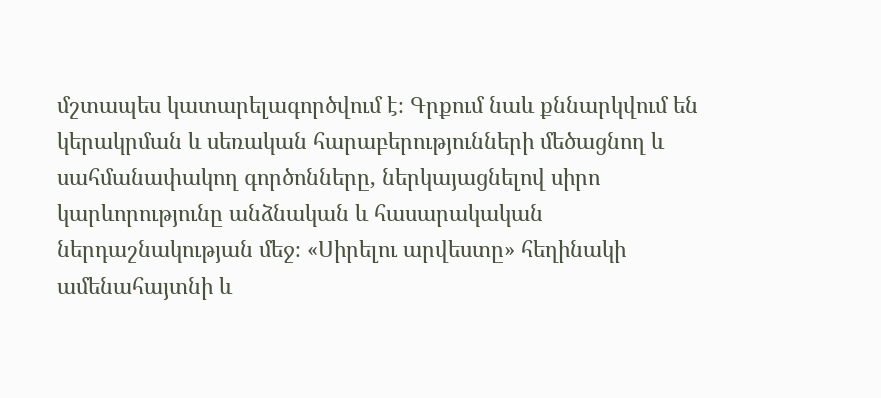մշտապես կատարելագործվում է։ Գրքում նաև քննարկվում են կերակրման և սեռական հարաբերությունների մեծացնող և սահմանափակող գործոնները, ներկայացնելով սիրո կարևորությունը անձնական և հասարակական ներդաշնակության մեջ։ «Սիրելու արվեստը» հեղինակի ամենահայտնի և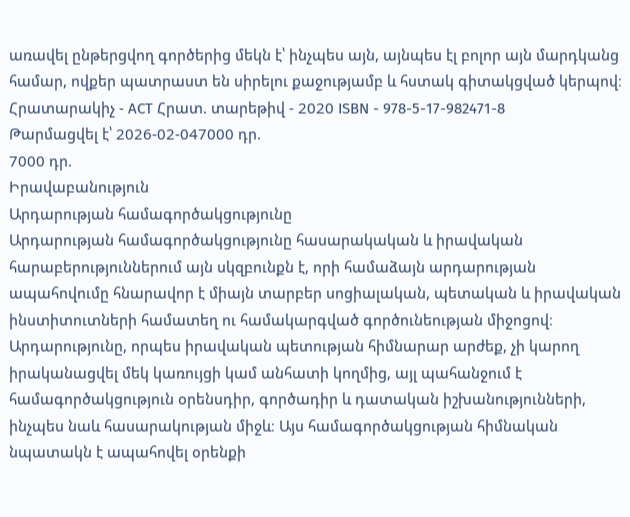առավել ընթերցվող գործերից մեկն է՝ ինչպես այն, այնպես էլ բոլոր այն մարդկանց համար, ովքեր պատրաստ են սիրելու քաջությամբ և հստակ գիտակցված կերպով։ Հրատարակիչ - АСТ Հրատ. տարեթիվ - 2020 ISBN - 978-5-17-982471-8
Թարմացվել է՝ 2026-02-047000 դր.
7000 դր.
Իրավաբանություն
Արդարության համագործակցությունը
Արդարության համագործակցությունը հասարակական և իրավական հարաբերություններում այն սկզբունքն է, որի համաձայն արդարության ապահովումը հնարավոր է միայն տարբեր սոցիալական, պետական և իրավական ինստիտուտների համատեղ ու համակարգված գործունեության միջոցով։ Արդարությունը, որպես իրավական պետության հիմնարար արժեք, չի կարող իրականացվել մեկ կառույցի կամ անհատի կողմից, այլ պահանջում է համագործակցություն օրենսդիր, գործադիր և դատական իշխանությունների, ինչպես նաև հասարակության միջև։ Այս համագործակցության հիմնական նպատակն է ապահովել օրենքի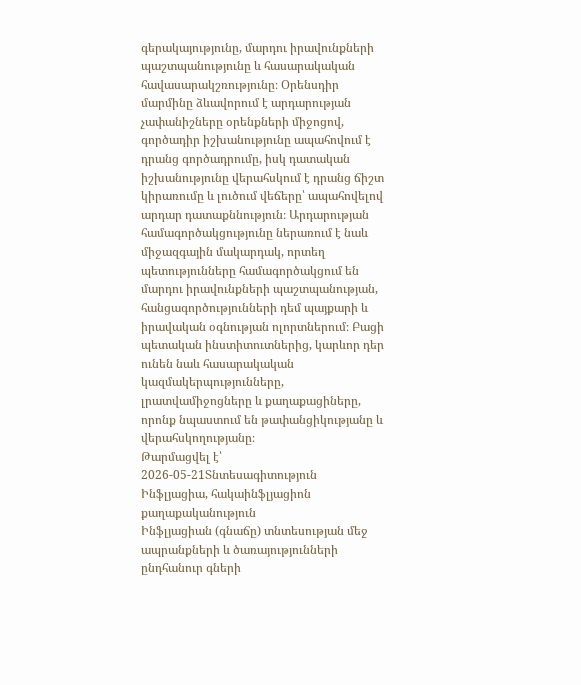գերակայությունը, մարդու իրավունքների պաշտպանությունը և հասարակական հավասարակշռությունը։ Օրենսդիր մարմինը ձևավորում է արդարության չափանիշները օրենքների միջոցով, գործադիր իշխանությունը ապահովում է դրանց գործադրումը, իսկ դատական իշխանությունը վերահսկում է դրանց ճիշտ կիրառումը և լուծում վեճերը՝ ապահովելով արդար դատաքննություն։ Արդարության համագործակցությունը ներառում է նաև միջազգային մակարդակ, որտեղ պետությունները համագործակցում են մարդու իրավունքների պաշտպանության, հանցագործությունների դեմ պայքարի և իրավական օգնության ոլորտներում։ Բացի պետական ինստիտուտներից, կարևոր դեր ունեն նաև հասարակական կազմակերպությունները, լրատվամիջոցները և քաղաքացիները, որոնք նպաստում են թափանցիկությանը և վերահսկողությանը։
Թարմացվել է՝ 2026-05-21Տնտեսագիտություն
Ինֆլյացիա, հակաինֆլյացիոն քաղաքականություն
Ինֆլյացիան (գնաճը) տնտեսության մեջ ապրանքների և ծառայությունների ընդհանուր գների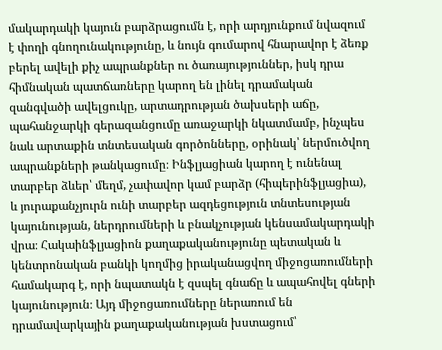մակարդակի կայուն բարձրացումն է, որի արդյունքում նվազում է փողի գնողունակությունը, և նույն գումարով հնարավոր է ձեռք բերել ավելի քիչ ապրանքներ ու ծառայություններ, իսկ դրա հիմնական պատճառները կարող են լինել դրամական զանգվածի ավելցուկը, արտադրության ծախսերի աճը, պահանջարկի գերազանցումը առաջարկի նկատմամբ, ինչպես նաև արտաքին տնտեսական գործոնները, օրինակ՝ ներմուծվող ապրանքների թանկացումը։ Ինֆլյացիան կարող է ունենալ տարբեր ձևեր՝ մեղմ, չափավոր կամ բարձր (հիպերինֆլյացիա), և յուրաքանչյուրն ունի տարբեր ազդեցություն տնտեսության կայունության, ներդրումների և բնակչության կենսամակարդակի վրա։ Հակաինֆլյացիոն քաղաքականությունը պետական և կենտրոնական բանկի կողմից իրականացվող միջոցառումների համակարգ է, որի նպատակն է զսպել գնաճը և ապահովել գների կայունություն։ Այդ միջոցառումները ներառում են դրամավարկային քաղաքականության խստացում՝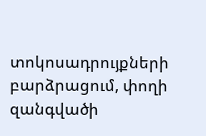տոկոսադրույքների բարձրացում, փողի զանգվածի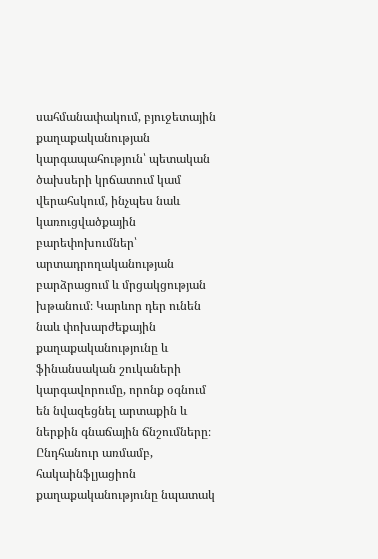սահմանափակում, բյուջետային քաղաքականության կարգապահություն՝ պետական ծախսերի կրճատում կամ վերահսկում, ինչպես նաև կառուցվածքային բարեփոխումներ՝ արտադրողականության բարձրացում և մրցակցության խթանում։ Կարևոր դեր ունեն նաև փոխարժեքային քաղաքականությունը և ֆինանսական շուկաների կարգավորումը, որոնք օգնում են նվազեցնել արտաքին և ներքին գնաճային ճնշումները։ Ընդհանուր առմամբ, հակաինֆլյացիոն քաղաքականությունը նպատակ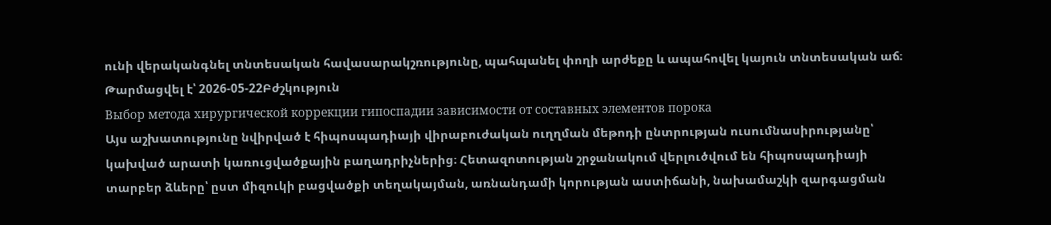ունի վերականգնել տնտեսական հավասարակշռությունը, պահպանել փողի արժեքը և ապահովել կայուն տնտեսական աճ։
Թարմացվել է՝ 2026-05-22Բժշկություն
Выбор метода хирургической коррекции гипоспадии зависимости от составных элементов порока
Այս աշխատությունը նվիրված է հիպոսպադիայի վիրաբուժական ուղղման մեթոդի ընտրության ուսումնասիրությանը՝ կախված արատի կառուցվածքային բաղադրիչներից։ Հետազոտության շրջանակում վերլուծվում են հիպոսպադիայի տարբեր ձևերը՝ ըստ միզուկի բացվածքի տեղակայման, առնանդամի կորության աստիճանի, նախամաշկի զարգացման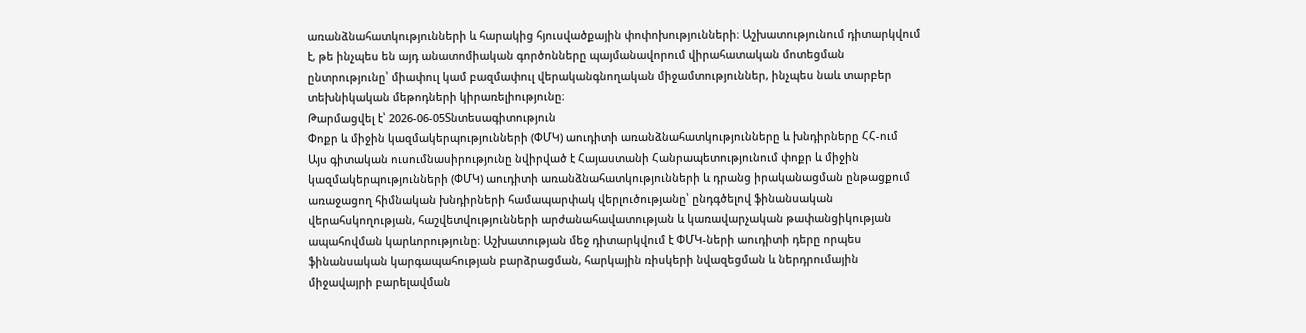առանձնահատկությունների և հարակից հյուսվածքային փոփոխությունների։ Աշխատությունում դիտարկվում է, թե ինչպես են այդ անատոմիական գործոնները պայմանավորում վիրահատական մոտեցման ընտրությունը՝ միափուլ կամ բազմափուլ վերականգնողական միջամտություններ, ինչպես նաև տարբեր տեխնիկական մեթոդների կիրառելիությունը։
Թարմացվել է՝ 2026-06-05Տնտեսագիտություն
Փոքր և միջին կազմակերպությունների (ՓՄԿ) աուդիտի առանձնահատկությունները և խնդիրները ՀՀ-ում
Այս գիտական ուսումնասիրությունը նվիրված է Հայաստանի Հանրապետությունում փոքր և միջին կազմակերպությունների (ՓՄԿ) աուդիտի առանձնահատկությունների և դրանց իրականացման ընթացքում առաջացող հիմնական խնդիրների համապարփակ վերլուծությանը՝ ընդգծելով ֆինանսական վերահսկողության, հաշվետվությունների արժանահավատության և կառավարչական թափանցիկության ապահովման կարևորությունը։ Աշխատության մեջ դիտարկվում է ՓՄԿ-ների աուդիտի դերը որպես ֆինանսական կարգապահության բարձրացման, հարկային ռիսկերի նվազեցման և ներդրումային միջավայրի բարելավման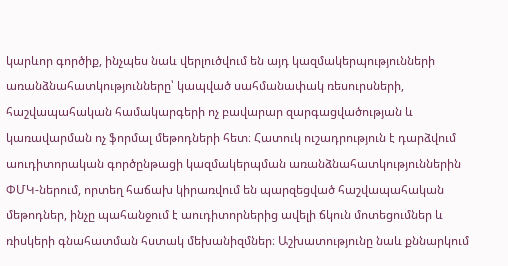կարևոր գործիք, ինչպես նաև վերլուծվում են այդ կազմակերպությունների առանձնահատկությունները՝ կապված սահմանափակ ռեսուրսների, հաշվապահական համակարգերի ոչ բավարար զարգացվածության և կառավարման ոչ ֆորմալ մեթոդների հետ։ Հատուկ ուշադրություն է դարձվում աուդիտորական գործընթացի կազմակերպման առանձնահատկություններին ՓՄԿ-ներում, որտեղ հաճախ կիրառվում են պարզեցված հաշվապահական մեթոդներ, ինչը պահանջում է աուդիտորներից ավելի ճկուն մոտեցումներ և ռիսկերի գնահատման հստակ մեխանիզմներ։ Աշխատությունը նաև քննարկում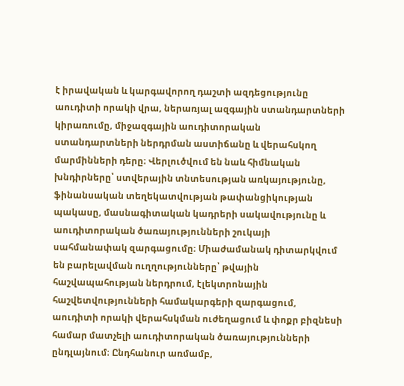է իրավական և կարգավորող դաշտի ազդեցությունը աուդիտի որակի վրա, ներառյալ ազգային ստանդարտների կիրառումը, միջազգային աուդիտորական ստանդարտների ներդրման աստիճանը և վերահսկող մարմինների դերը։ Վերլուծվում են նաև հիմնական խնդիրները՝ ստվերային տնտեսության առկայությունը, ֆինանսական տեղեկատվության թափանցիկության պակասը, մասնագիտական կադրերի սակավությունը և աուդիտորական ծառայությունների շուկայի սահմանափակ զարգացումը։ Միաժամանակ դիտարկվում են բարելավման ուղղությունները՝ թվային հաշվապահության ներդրում, էլեկտրոնային հաշվետվությունների համակարգերի զարգացում, աուդիտի որակի վերահսկման ուժեղացում և փոքր բիզնեսի համար մատչելի աուդիտորական ծառայությունների ընդլայնում։ Ընդհանուր առմամբ,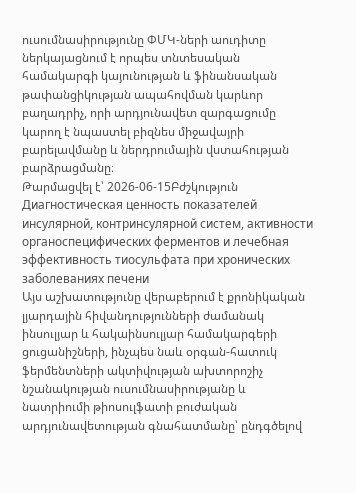ուսումնասիրությունը ՓՄԿ-ների աուդիտը ներկայացնում է որպես տնտեսական համակարգի կայունության և ֆինանսական թափանցիկության ապահովման կարևոր բաղադրիչ, որի արդյունավետ զարգացումը կարող է նպաստել բիզնես միջավայրի բարելավմանը և ներդրումային վստահության բարձրացմանը։
Թարմացվել է՝ 2026-06-15Բժշկություն
Диагностическая ценность показателей инсулярной, контринсулярной систем, активности органоспецифических ферментов и лечебная эффективность тиосульфата при хронических заболеваниях печени
Այս աշխատությունը վերաբերում է քրոնիկական լյարդային հիվանդությունների ժամանակ ինսուլյար և հակաինսուլյար համակարգերի ցուցանիշների, ինչպես նաև օրգան-հատուկ ֆերմենտների ակտիվության ախտորոշիչ նշանակության ուսումնասիրությանը և նատրիումի թիոսուլֆատի բուժական արդյունավետության գնահատմանը՝ ընդգծելով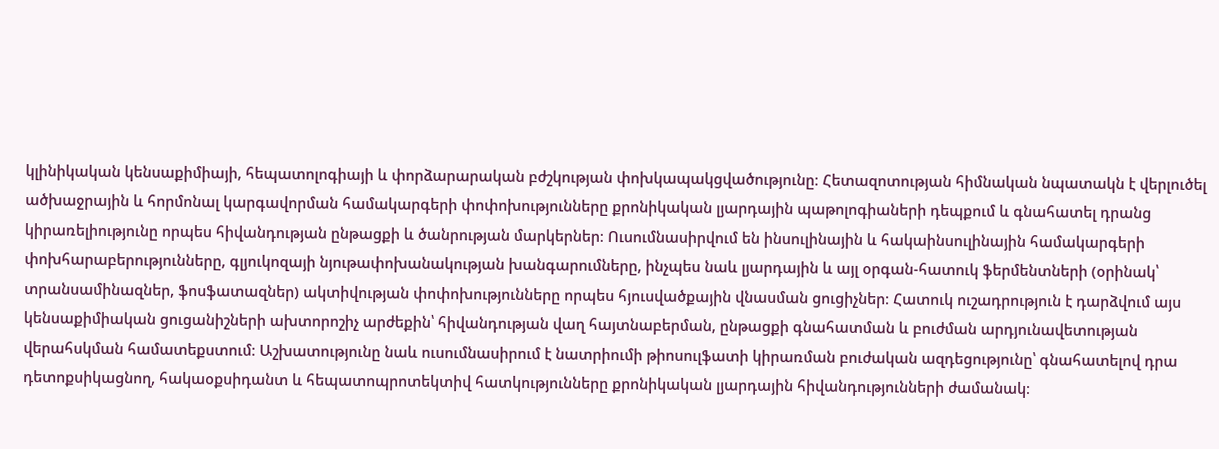կլինիկական կենսաքիմիայի, հեպատոլոգիայի և փորձարարական բժշկության փոխկապակցվածությունը։ Հետազոտության հիմնական նպատակն է վերլուծել ածխաջրային և հորմոնալ կարգավորման համակարգերի փոփոխությունները քրոնիկական լյարդային պաթոլոգիաների դեպքում և գնահատել դրանց կիրառելիությունը որպես հիվանդության ընթացքի և ծանրության մարկերներ։ Ուսումնասիրվում են ինսուլինային և հակաինսուլինային համակարգերի փոխհարաբերությունները, գլյուկոզայի նյութափոխանակության խանգարումները, ինչպես նաև լյարդային և այլ օրգան-հատուկ ֆերմենտների (օրինակ՝ տրանսամինազներ, ֆոսֆատազներ) ակտիվության փոփոխությունները որպես հյուսվածքային վնասման ցուցիչներ։ Հատուկ ուշադրություն է դարձվում այս կենսաքիմիական ցուցանիշների ախտորոշիչ արժեքին՝ հիվանդության վաղ հայտնաբերման, ընթացքի գնահատման և բուժման արդյունավետության վերահսկման համատեքստում։ Աշխատությունը նաև ուսումնասիրում է նատրիումի թիոսուլֆատի կիրառման բուժական ազդեցությունը՝ գնահատելով դրա դետոքսիկացնող, հակաօքսիդանտ և հեպատոպրոտեկտիվ հատկությունները քրոնիկական լյարդային հիվանդությունների ժամանակ։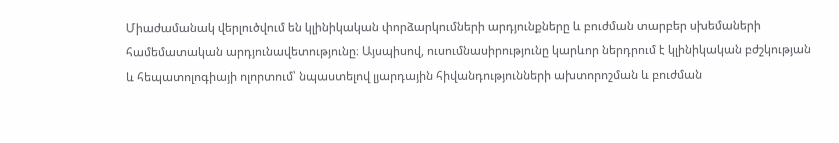Միաժամանակ վերլուծվում են կլինիկական փորձարկումների արդյունքները և բուժման տարբեր սխեմաների համեմատական արդյունավետությունը։ Այսպիսով, ուսումնասիրությունը կարևոր ներդրում է կլինիկական բժշկության և հեպատոլոգիայի ոլորտում՝ նպաստելով լյարդային հիվանդությունների ախտորոշման և բուժման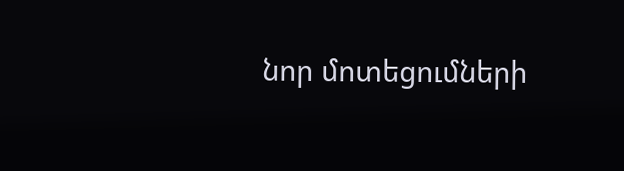նոր մոտեցումների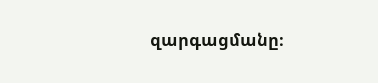զարգացմանը։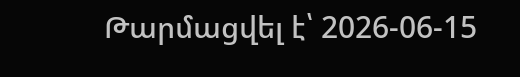Թարմացվել է՝ 2026-06-15